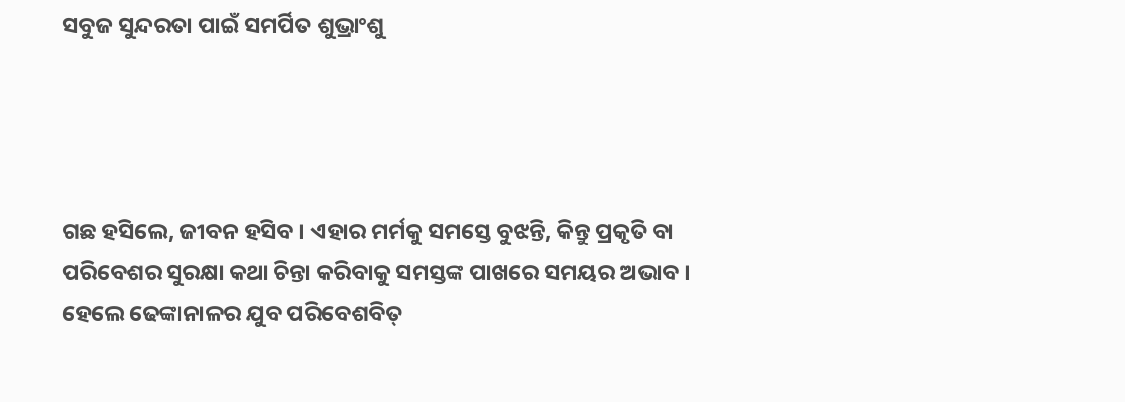ସବୁଜ ସୁନ୍ଦରତା ପାଇଁ ସମର୍ପିତ ଶୁଭ୍ରାଂଶୁ




ଗଛ ହସିଲେ, ଜୀବନ ହସିବ । ଏହାର ମର୍ମକୁ ସମସ୍ତେ ବୁଝନ୍ତି, କିନ୍ତୁ ପ୍ରକୃତି ବା ପରିବେଶର ସୁରକ୍ଷା କଥା ଚିନ୍ତା କରିବାକୁ ସମସ୍ତଙ୍କ ପାଖରେ ସମୟର ଅଭାବ । ହେଲେ ଢେଙ୍କାନାଳର ଯୁବ ପରିବେଶବିତ୍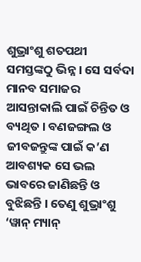ଶୁଭ୍ରାଂଶୁ ଶତପଥୀ ସମସ୍ତଙ୍କଠୁ ଭିନ୍ନ । ସେ ସର୍ବଦା ମାନବ ସମାଜର ଆସନ୍ତାକାଲି ପାଇଁ ଚିନ୍ତିତ ଓ ବ୍ୟଥିତ । ବଣଜଙ୍ଗଲ ଓ ଜୀବଜନ୍ତୁଙ୍କ ପାଇଁ କ’ଣ ଆବଶ୍ୟକ ସେ ଭଲ ଭାବରେ ଜାଣିଛନ୍ତି ଓ ବୁଝିଛନ୍ତି । ତେଣୁ ଶୁଭ୍ରାଂଶୁ ‘ୱାନ୍ ମ୍ୟାନ୍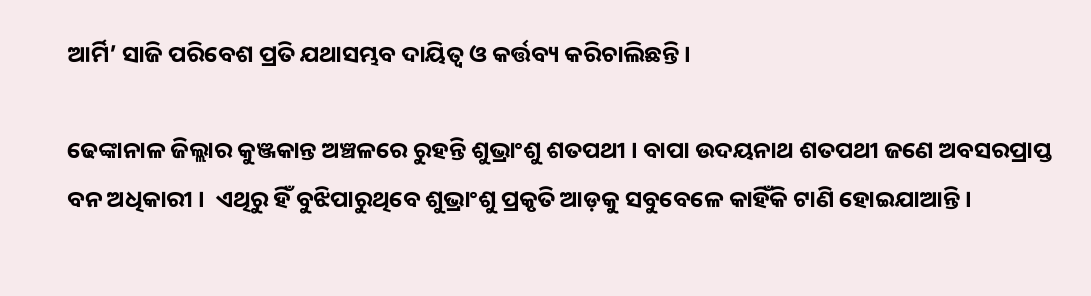ଆର୍ମି’ ସାଜି ପରିବେଶ ପ୍ରତି ଯଥାସମ୍ଭବ ଦାୟିତ୍ବ ଓ କର୍ତ୍ତବ୍ୟ କରିଚାଲିଛନ୍ତି ।

ଢେଙ୍କାନାଳ ଜିଲ୍ଲାର କୁଞ୍ଜକାନ୍ତ ଅଞ୍ଚଳରେ ରୁହନ୍ତି ଶୁଭ୍ରାଂଶୁ ଶତପଥୀ । ବାପା ଉଦୟନାଥ ଶତପଥୀ ଜଣେ ଅବସରପ୍ରାପ୍ତ ବନ ଅଧିକାରୀ ।  ଏଥିରୁ ହିଁ ବୁଝିପାରୁଥିବେ ଶୁଭ୍ରାଂଶୁ ପ୍ରକୃତି ଆଡ଼କୁ ସବୁବେଳେ କାହିଁକି ଟାଣି ହୋଇଯାଆନ୍ତି ।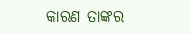କାରଣ ତାଙ୍କର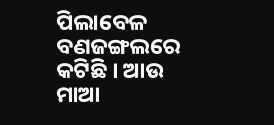ପିଲାବେଳ ବଣଜଙ୍ଗଲରେ କଟିଛି । ଆଉ ମାଆ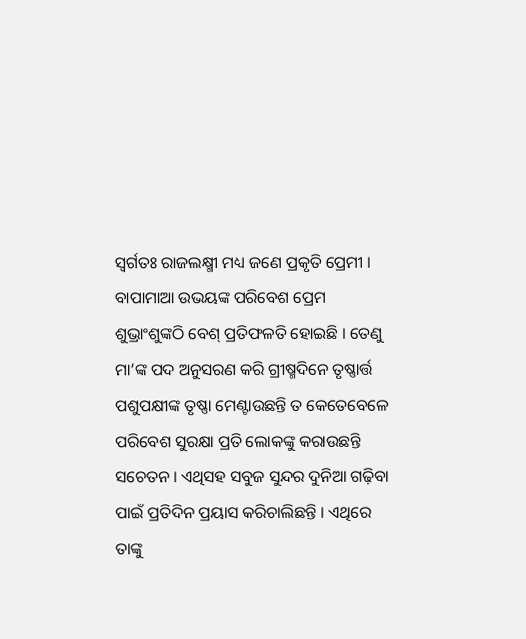ସ୍ବର୍ଗତଃ ରାଜଲକ୍ଷ୍ମୀ ମଧ୍ୟ ଜଣେ ପ୍ରକୃତି ପ୍ରେମୀ । ବାପାମାଆ ଉଭୟଙ୍କ ପରିବେଶ ପ୍ରେମ ଶୁଭ୍ରାଂଶୁଙ୍କଠି ବେଶ୍ ପ୍ରତିଫଳତି ହୋଇଛି । ତେଣୁ ମା’ଙ୍କ ପଦ ଅନୁସରଣ କରି ଗ୍ରୀଷ୍ମଦିନେ ତୃଷ୍ଣାର୍ତ୍ତ ପଶୁପକ୍ଷୀଙ୍କ ତୃଷ୍ଣା ମେଣ୍ଟାଉଛନ୍ତି ତ କେତେବେଳେ ପରିବେଶ ସୁରକ୍ଷା ପ୍ରତି ଲୋକଙ୍କୁ କରାଉଛନ୍ତି ସଚେତନ । ଏଥିସହ ସବୁଜ ସୁନ୍ଦର ଦୁନିଆ ଗଢ଼ିବା ପାଇଁ ପ୍ରତିଦିନ ପ୍ରୟାସ କରିଚାଲିଛନ୍ତି । ଏଥିରେ ତାଙ୍କୁ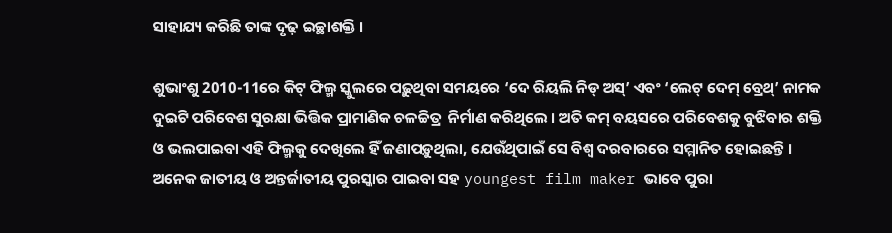ସାହାଯ୍ୟ କରିଛି ତାଙ୍କ ଦୃଢ଼ ଇଚ୍ଛାଶକ୍ତି ।

ଶୁଭାଂଶୁ 2010-11ରେ କିଟ୍ ଫିଲ୍ମ ସ୍କୁଲରେ ପଢ଼ୁଥିବା ସମୟରେ ‘ଦେ ରିୟଲି ନିଡ୍ ଅସ୍’ ଏବଂ ‘ଲେଟ୍ ଦେମ୍ ବ୍ରେଥ୍’ ନାମକ ଦୁଇଟି ପରିବେଶ ସୁରକ୍ଷା ଭିତ୍ତିକ ପ୍ରାମାଣିକ ଚଳଚ୍ଚିତ୍ର  ନିର୍ମାଣ କରିଥିଲେ । ଅତି କମ୍ ବୟସରେ ପରିବେଶକୁ ବୁଝିବାର ଶକ୍ତି ଓ ଭଲପାଇବା ଏହି ଫିଲ୍ମକୁ ଦେଖିଲେ ହିଁ ଜଣାପଡ଼ୁଥିଲା, ଯେଉଁଥିପାଇଁ ସେ ବିଶ୍ବ ଦରବାରରେ ସମ୍ମାନିତ ହୋଇଛନ୍ତି । ଅନେକ ଜାତୀୟ ଓ ଅନ୍ତର୍ଜାତୀୟ ପୁରସ୍କାର ପାଇବା ସହ youngest film maker ଭାବେ ପୁରା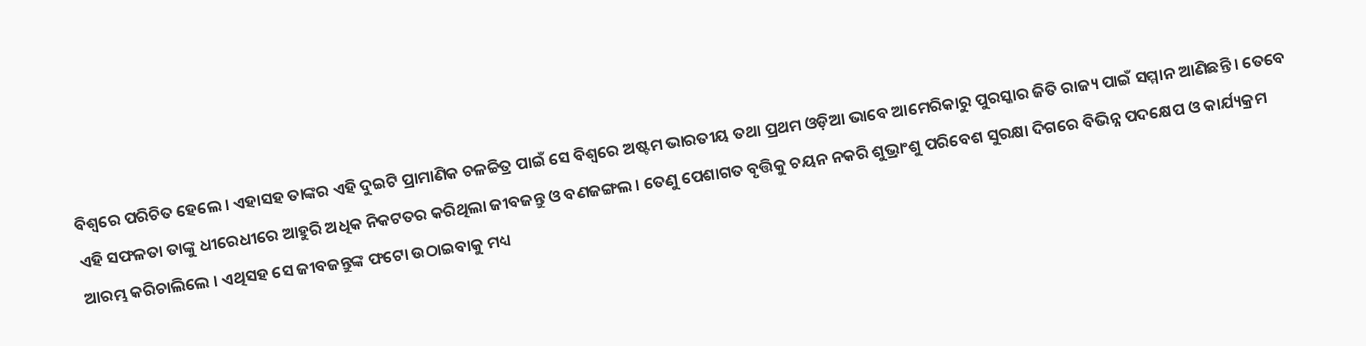ବିଶ୍ବରେ ପରିଚିତ ହେଲେ । ଏହାସହ ତାଙ୍କର ଏହି ଦୁଇଟି ପ୍ରାମାଣିକ ଚଳଚ୍ଚିତ୍ର ପାଇଁ ସେ ବିଶ୍ବରେ ଅଷ୍ଟମ ଭାରତୀୟ ତଥା ପ୍ରଥମ ଓଡ଼ିଆ ଭାବେ ଆମେରିକାରୁ ପୁରସ୍କାର ଜିତି ରାଜ୍ୟ ପାଇଁ ସମ୍ମାନ ଆଣିଛନ୍ତି । ତେବେ ଏହି ସଫଳତା ତାଙ୍କୁ ଧୀରେଧୀରେ ଆହୁରି ଅଧିକ ନିକଟତର କରିଥିଲା ଜୀବଜନ୍ତୁ ଓ ବଣଜଙ୍ଗଲ । ତେଣୁ ପେଶାଗତ ବୃତ୍ତିକୁ ଚୟନ ନକରି ଶୁଭ୍ରାଂଶୁ ପରିବେଶ ସୁରକ୍ଷା ଦିଗରେ ବିଭିନ୍ନ ପଦକ୍ଷେପ ଓ କାର୍ଯ୍ୟକ୍ରମ ଆରମ୍ଭ କରିଚାଲିଲେ । ଏଥିସହ ସେ ଜୀବଜନ୍ତୁଙ୍କ ଫଟୋ ଉଠାଇବାକୁ ମଧ୍ୟ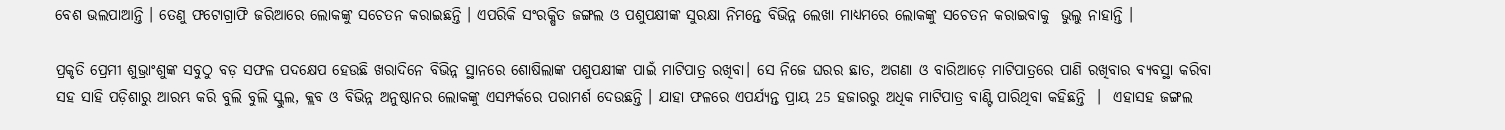ବେଶ ଭଲପାଆନ୍ତି । ତେଣୁ ଫଟୋଗ୍ରାଫି ଜରିଆରେ ଲୋକଙ୍କୁ ସଚେତନ କରାଇଛନ୍ତି । ଏପରିକି ସଂରକ୍ଷିତ ଜଙ୍ଗଲ ଓ ପଶୁପକ୍ଷୀଙ୍କ ସୁରକ୍ଷା ନିମନ୍ତେ ବିଭିନ୍ନ ଲେଖା ମାଧ୍ୟମରେ ଲୋକଙ୍କୁ ସଚେତନ କରାଇବାକୁ  ଭୁଲୁ ନାହାନ୍ତି ।

ପ୍ରକୃତି ପ୍ରେମୀ ଶୁଭ୍ରାଂଶୁଙ୍କ ସବୁଠୁ ବଡ଼ ସଫଳ ପଦକ୍ଷେପ ହେଉଛି ଖରାଦିନେ ବିଭିନ୍ନ ସ୍ଥାନରେ ଶୋଷିଲାଙ୍କ ପଶୁପକ୍ଷୀଙ୍କ ପାଇଁ ମାଟିପାତ୍ର ରଖିବା। ସେ ନିଜେ ଘରର ଛାତ, ଅଗଣା ଓ ବାରିଆଡ଼େ ମାଟିପାତ୍ରରେ ପାଣି ରଖିବାର ବ୍ୟବସ୍ଥା କରିବା ସହ ସାହି ପଡ଼ିଶାରୁ ଆରମ୍ଭ କରି ବୁଲି ବୁଲି ସ୍କୁଲ, କ୍ଲବ ଓ ବିଭିନ୍ନ ଅନୁଷ୍ଠାନର ଲୋକଙ୍କୁ ଏସମ୍ପର୍କରେ ପରାମର୍ଶ ଦେଉଛନ୍ତି । ଯାହା ଫଳରେ ଏପର୍ଯ୍ୟନ୍ତ ପ୍ରାୟ 25 ହଜାରରୁ ଅଧିକ ମାଟିପାତ୍ର ବାଣ୍ଟି ପାରିଥିବା କହିଛନ୍ତି  ।  ଏହାସହ ଜଙ୍ଗଲ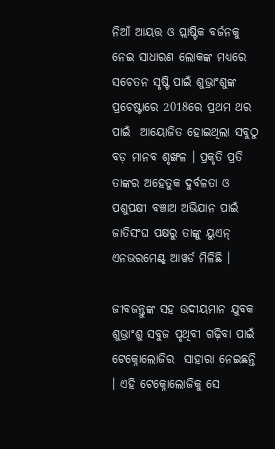ନିଆଁ ଆୟତ୍ତ ଓ ପ୍ଲାଷ୍ଟିକ ବର୍ଜନକୁ ନେଇ ସାଧାରଣ ଲୋକଙ୍କ ମଧ୍ୟରେ ସଚେତନ ସୃଷ୍ଟି ପାଇଁ ଶୁଭ୍ରାଂଶୁଙ୍କ ପ୍ରଚେଷ୍ଟାରେ 2018ରେ ପ୍ରଥମ ଥର ପାଇଁ  ଆୟୋଜିତ ହୋଇଥିଲା ସବୁଠୁ ବଡ଼ ମାନବ ଶୃଙ୍ଖଳ । ପ୍ରକୃତି ପ୍ରତି ତାଙ୍କର ଅହେତୁକ ଦୁର୍ବଳତା ଓ ପଶୁପକ୍ଷୀ ବଞ୍ଚାଅ ଅଭିଯାନ ପାଇଁ ଜାତିସଂଘ ପକ୍ଷରୁ ତାଙ୍କୁ ୟୁଏନ୍ ଏନଭରମେଣ୍ଟ୍ ଆୱର୍ଡ ମିଳିଛି ।

ଜୀବଜନ୍ତୁଙ୍କ ସହ ଉଦୀୟମାନ ଯୁବକ ଶୁଭ୍ରାଂଶୁ ସବୁଜ ପୃଥିବୀ ଗଢ଼ିବା ପାଇଁ ଟେକ୍ନୋଲୋଜିର  ସାହାରା ନେଇଛନ୍ତି । ଏହି ଟେକ୍ନୋଲୋଜିକୁ ସେ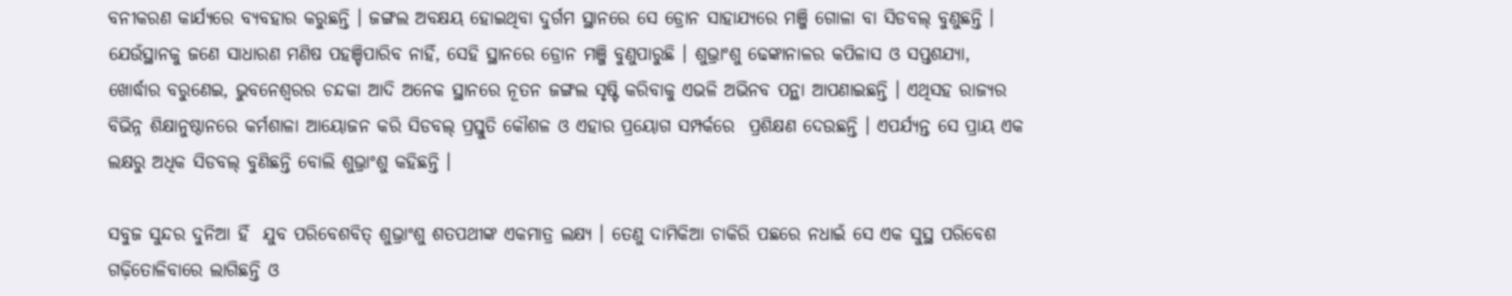ବନୀକରଣ କାର୍ଯ୍ୟରେ ବ୍ୟବହାର କରୁଛନ୍ତି । ଜଙ୍ଗଲ ଅବକ୍ଷୟ ହୋଇଥିବା ଦୁର୍ଗମ ସ୍ଥାନରେ ସେ ଡ୍ରୋନ ସାହାଯ୍ୟରେ ମଞ୍ଜି ଗୋଳା ବା ସିଡବଲ୍ ବୁଣୁଛନ୍ତି । ଯେଉଁସ୍ଥାନକୁ ଜଣେ ସାଧାରଣ ମଣିଷ ପହଞ୍ଚିପାରିବ ନାହିଁ, ସେହି ସ୍ଥାନରେ ଡ୍ରୋନ ମଞ୍ଜି ବୁଣୁପାରୁଛି । ଶୁଭ୍ରାଂଶୁ ଢେଙ୍କାନାଳର କପିଳାସ ଓ ସପ୍ତଶଯ୍ୟା, ଖୋର୍ଦ୍ଧାର ବରୁଣେଇ, ଭୁବନେଶ୍ବରର ଚନ୍ଦକା ଆଦି ଅନେକ ସ୍ଥାନରେ ନୂତନ ଜଙ୍ଗଲ ସୃଷ୍ଟି କରିବାକୁ ଏଭଳି ଅଭିନବ ପନ୍ଥା ଆପଣାଇଛନ୍ତି । ଏଥିସହ ରାଜ୍ୟର ବିଭିନ୍ନ ଶିକ୍ଷାନୁଷ୍ଠାନରେ କର୍ମଶାଳା ଆୟୋଜନ କରି ସିଡବଲ୍ ପ୍ରସ୍ତୁତି କୌଶଳ ଓ ଏହାର ପ୍ରୟୋଗ ସମ୍ପର୍କରେ  ପ୍ରଶିକ୍ଷଣ ଦେଉଛନ୍ତି । ଏପର୍ଯ୍ୟନ୍ତ ସେ ପ୍ରାୟ ଏକ ଲକ୍ଷରୁ ଅଧିକ ସିଡବଲ୍ ବୁଣିଛନ୍ତି ବୋଲି ଶୁଭ୍ରାଂଶୁ କହିଛନ୍ତି ।

ସବୁଜ ସୁନ୍ଦର ଦୁନିଆ ହିଁ  ଯୁବ ପରିବେଶବିତ୍ ଶୁଭ୍ରାଂଶୁ ଶତପଥୀଙ୍କ ଏକମାତ୍ର ଲକ୍ଷ୍ୟ । ତେଣୁ ଦାମିକିଆ ଚାକିରି ପଛରେ ନଧାଇଁ ସେ ଏକ ସୁସ୍ଥ ପରିବେଶ ଗଢ଼ିତୋଳିବାରେ ଲାଗିଛନ୍ତି ଓ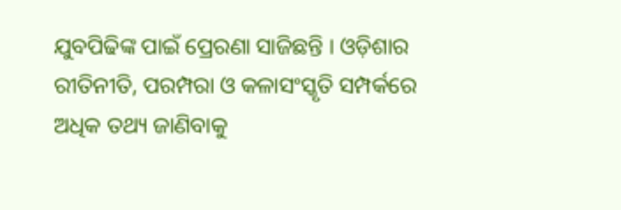ଯୁବପିଢିଙ୍କ ପାଇଁ ପ୍ରେରଣା ସାଜିଛନ୍ତି । ଓଡ଼ିଶାର ରୀତିନୀତି, ପରମ୍ପରା ଓ କଳାସଂସ୍କୃତି ସମ୍ପର୍କରେ ଅଧିକ ତଥ୍ୟ ଜାଣିବାକୁ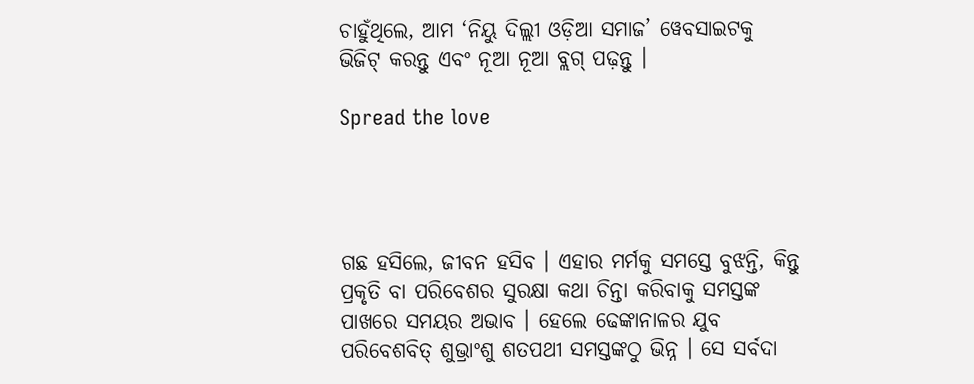ଚାହୁଁଥିଲେ, ଆମ ‘ନିୟୁ ଦିଲ୍ଲୀ ଓଡ଼ିଆ ସମାଜ’ ୱେବସାଇଟକୁ ଭିଜିଟ୍ କରନ୍ତୁ ଏବଂ ନୂଆ ନୂଆ ବ୍ଲଗ୍ ପଢ଼ନ୍ତୁ ।

Spread the love




ଗଛ ହସିଲେ, ଜୀବନ ହସିବ । ଏହାର ମର୍ମକୁ ସମସ୍ତେ ବୁଝନ୍ତି, କିନ୍ତୁ ପ୍ରକୃତି ବା ପରିବେଶର ସୁରକ୍ଷା କଥା ଚିନ୍ତା କରିବାକୁ ସମସ୍ତଙ୍କ ପାଖରେ ସମୟର ଅଭାବ । ହେଲେ ଢେଙ୍କାନାଳର ଯୁବ ପରିବେଶବିତ୍ ଶୁଭ୍ରାଂଶୁ ଶତପଥୀ ସମସ୍ତଙ୍କଠୁ ଭିନ୍ନ । ସେ ସର୍ବଦା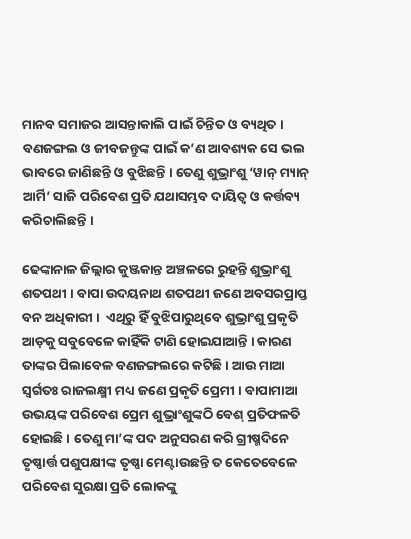ମାନବ ସମାଜର ଆସନ୍ତାକାଲି ପାଇଁ ଚିନ୍ତିତ ଓ ବ୍ୟଥିତ । ବଣଜଙ୍ଗଲ ଓ ଜୀବଜନ୍ତୁଙ୍କ ପାଇଁ କ’ଣ ଆବଶ୍ୟକ ସେ ଭଲ ଭାବରେ ଜାଣିଛନ୍ତି ଓ ବୁଝିଛନ୍ତି । ତେଣୁ ଶୁଭ୍ରାଂଶୁ ‘ୱାନ୍ ମ୍ୟାନ୍ ଆର୍ମି’ ସାଜି ପରିବେଶ ପ୍ରତି ଯଥାସମ୍ଭବ ଦାୟିତ୍ବ ଓ କର୍ତ୍ତବ୍ୟ କରିଚାଲିଛନ୍ତି ।

ଢେଙ୍କାନାଳ ଜିଲ୍ଲାର କୁଞ୍ଜକାନ୍ତ ଅଞ୍ଚଳରେ ରୁହନ୍ତି ଶୁଭ୍ରାଂଶୁ ଶତପଥୀ । ବାପା ଉଦୟନାଥ ଶତପଥୀ ଜଣେ ଅବସରପ୍ରାପ୍ତ ବନ ଅଧିକାରୀ ।  ଏଥିରୁ ହିଁ ବୁଝିପାରୁଥିବେ ଶୁଭ୍ରାଂଶୁ ପ୍ରକୃତି ଆଡ଼କୁ ସବୁବେଳେ କାହିଁକି ଟାଣି ହୋଇଯାଆନ୍ତି । କାରଣ ତାଙ୍କର ପିଲାବେଳ ବଣଜଙ୍ଗଲରେ କଟିଛି । ଆଉ ମାଆ ସ୍ବର୍ଗତଃ ରାଜଲକ୍ଷ୍ମୀ ମଧ୍ୟ ଜଣେ ପ୍ରକୃତି ପ୍ରେମୀ । ବାପାମାଆ ଉଭୟଙ୍କ ପରିବେଶ ପ୍ରେମ ଶୁଭ୍ରାଂଶୁଙ୍କଠି ବେଶ୍ ପ୍ରତିଫଳତି ହୋଇଛି । ତେଣୁ ମା’ଙ୍କ ପଦ ଅନୁସରଣ କରି ଗ୍ରୀଷ୍ମଦିନେ ତୃଷ୍ଣାର୍ତ୍ତ ପଶୁପକ୍ଷୀଙ୍କ ତୃଷ୍ଣା ମେଣ୍ଟାଉଛନ୍ତି ତ କେତେବେଳେ ପରିବେଶ ସୁରକ୍ଷା ପ୍ରତି ଲୋକଙ୍କୁ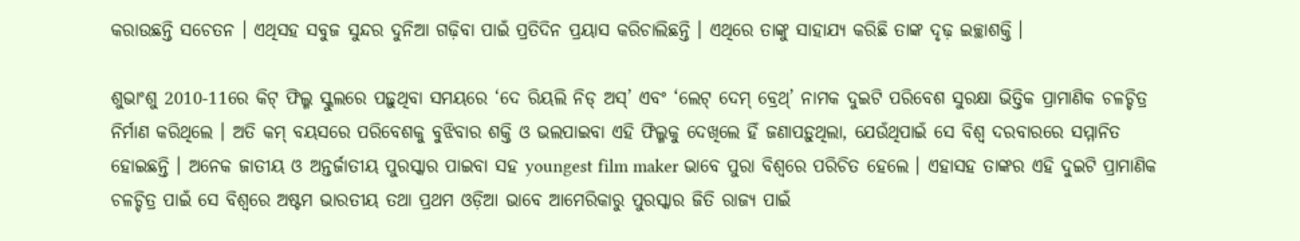କରାଉଛନ୍ତି ସଚେତନ । ଏଥିସହ ସବୁଜ ସୁନ୍ଦର ଦୁନିଆ ଗଢ଼ିବା ପାଇଁ ପ୍ରତିଦିନ ପ୍ରୟାସ କରିଚାଲିଛନ୍ତି । ଏଥିରେ ତାଙ୍କୁ ସାହାଯ୍ୟ କରିଛି ତାଙ୍କ ଦୃଢ଼ ଇଚ୍ଛାଶକ୍ତି ।

ଶୁଭାଂଶୁ 2010-11ରେ କିଟ୍ ଫିଲ୍ମ ସ୍କୁଲରେ ପଢ଼ୁଥିବା ସମୟରେ ‘ଦେ ରିୟଲି ନିଡ୍ ଅସ୍’ ଏବଂ ‘ଲେଟ୍ ଦେମ୍ ବ୍ରେଥ୍’ ନାମକ ଦୁଇଟି ପରିବେଶ ସୁରକ୍ଷା ଭିତ୍ତିକ ପ୍ରାମାଣିକ ଚଳଚ୍ଚିତ୍ର  ନିର୍ମାଣ କରିଥିଲେ । ଅତି କମ୍ ବୟସରେ ପରିବେଶକୁ ବୁଝିବାର ଶକ୍ତି ଓ ଭଲପାଇବା ଏହି ଫିଲ୍ମକୁ ଦେଖିଲେ ହିଁ ଜଣାପଡ଼ୁଥିଲା, ଯେଉଁଥିପାଇଁ ସେ ବିଶ୍ବ ଦରବାରରେ ସମ୍ମାନିତ ହୋଇଛନ୍ତି । ଅନେକ ଜାତୀୟ ଓ ଅନ୍ତର୍ଜାତୀୟ ପୁରସ୍କାର ପାଇବା ସହ youngest film maker ଭାବେ ପୁରା ବିଶ୍ବରେ ପରିଚିତ ହେଲେ । ଏହାସହ ତାଙ୍କର ଏହି ଦୁଇଟି ପ୍ରାମାଣିକ ଚଳଚ୍ଚିତ୍ର ପାଇଁ ସେ ବିଶ୍ବରେ ଅଷ୍ଟମ ଭାରତୀୟ ତଥା ପ୍ରଥମ ଓଡ଼ିଆ ଭାବେ ଆମେରିକାରୁ ପୁରସ୍କାର ଜିତି ରାଜ୍ୟ ପାଇଁ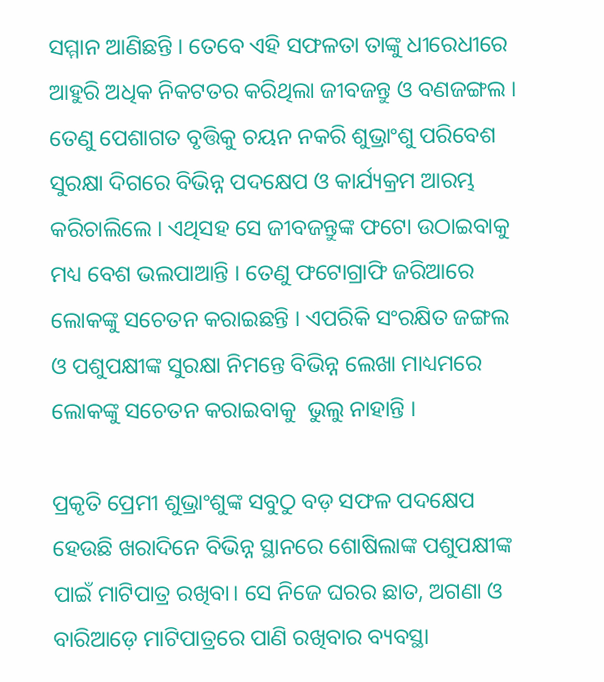ସମ୍ମାନ ଆଣିଛନ୍ତି । ତେବେ ଏହି ସଫଳତା ତାଙ୍କୁ ଧୀରେଧୀରେ ଆହୁରି ଅଧିକ ନିକଟତର କରିଥିଲା ଜୀବଜନ୍ତୁ ଓ ବଣଜଙ୍ଗଲ । ତେଣୁ ପେଶାଗତ ବୃତ୍ତିକୁ ଚୟନ ନକରି ଶୁଭ୍ରାଂଶୁ ପରିବେଶ ସୁରକ୍ଷା ଦିଗରେ ବିଭିନ୍ନ ପଦକ୍ଷେପ ଓ କାର୍ଯ୍ୟକ୍ରମ ଆରମ୍ଭ କରିଚାଲିଲେ । ଏଥିସହ ସେ ଜୀବଜନ୍ତୁଙ୍କ ଫଟୋ ଉଠାଇବାକୁ ମଧ୍ୟ ବେଶ ଭଲପାଆନ୍ତି । ତେଣୁ ଫଟୋଗ୍ରାଫି ଜରିଆରେ ଲୋକଙ୍କୁ ସଚେତନ କରାଇଛନ୍ତି । ଏପରିକି ସଂରକ୍ଷିତ ଜଙ୍ଗଲ ଓ ପଶୁପକ୍ଷୀଙ୍କ ସୁରକ୍ଷା ନିମନ୍ତେ ବିଭିନ୍ନ ଲେଖା ମାଧ୍ୟମରେ ଲୋକଙ୍କୁ ସଚେତନ କରାଇବାକୁ  ଭୁଲୁ ନାହାନ୍ତି ।

ପ୍ରକୃତି ପ୍ରେମୀ ଶୁଭ୍ରାଂଶୁଙ୍କ ସବୁଠୁ ବଡ଼ ସଫଳ ପଦକ୍ଷେପ ହେଉଛି ଖରାଦିନେ ବିଭିନ୍ନ ସ୍ଥାନରେ ଶୋଷିଲାଙ୍କ ପଶୁପକ୍ଷୀଙ୍କ ପାଇଁ ମାଟିପାତ୍ର ରଖିବା। ସେ ନିଜେ ଘରର ଛାତ, ଅଗଣା ଓ ବାରିଆଡ଼େ ମାଟିପାତ୍ରରେ ପାଣି ରଖିବାର ବ୍ୟବସ୍ଥା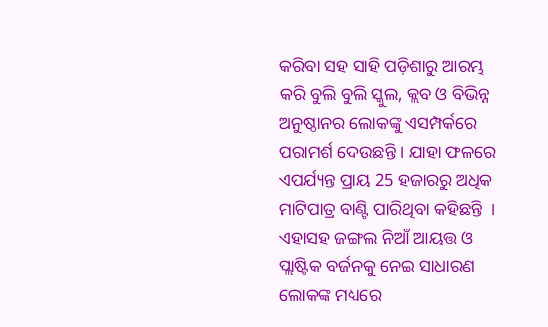କରିବା ସହ ସାହି ପଡ଼ିଶାରୁ ଆରମ୍ଭ କରି ବୁଲି ବୁଲି ସ୍କୁଲ, କ୍ଲବ ଓ ବିଭିନ୍ନ ଅନୁଷ୍ଠାନର ଲୋକଙ୍କୁ ଏସମ୍ପର୍କରେ ପରାମର୍ଶ ଦେଉଛନ୍ତି । ଯାହା ଫଳରେ ଏପର୍ଯ୍ୟନ୍ତ ପ୍ରାୟ 25 ହଜାରରୁ ଅଧିକ ମାଟିପାତ୍ର ବାଣ୍ଟି ପାରିଥିବା କହିଛନ୍ତି  ।  ଏହାସହ ଜଙ୍ଗଲ ନିଆଁ ଆୟତ୍ତ ଓ ପ୍ଲାଷ୍ଟିକ ବର୍ଜନକୁ ନେଇ ସାଧାରଣ ଲୋକଙ୍କ ମଧ୍ୟରେ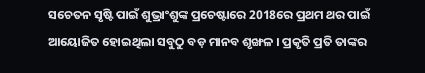ସଚେତନ ସୃଷ୍ଟି ପାଇଁ ଶୁଭ୍ରାଂଶୁଙ୍କ ପ୍ରଚେଷ୍ଟାରେ 2018ରେ ପ୍ରଥମ ଥର ପାଇଁ  ଆୟୋଜିତ ହୋଇଥିଲା ସବୁଠୁ ବଡ଼ ମାନବ ଶୃଙ୍ଖଳ । ପ୍ରକୃତି ପ୍ରତି ତାଙ୍କର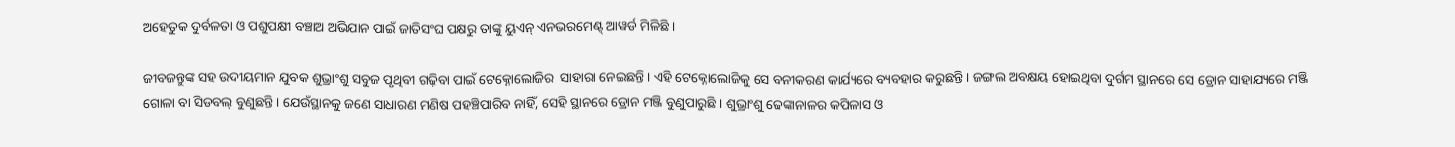ଅହେତୁକ ଦୁର୍ବଳତା ଓ ପଶୁପକ୍ଷୀ ବଞ୍ଚାଅ ଅଭିଯାନ ପାଇଁ ଜାତିସଂଘ ପକ୍ଷରୁ ତାଙ୍କୁ ୟୁଏନ୍ ଏନଭରମେଣ୍ଟ୍ ଆୱର୍ଡ ମିଳିଛି ।

ଜୀବଜନ୍ତୁଙ୍କ ସହ ଉଦୀୟମାନ ଯୁବକ ଶୁଭ୍ରାଂଶୁ ସବୁଜ ପୃଥିବୀ ଗଢ଼ିବା ପାଇଁ ଟେକ୍ନୋଲୋଜିର  ସାହାରା ନେଇଛନ୍ତି । ଏହି ଟେକ୍ନୋଲୋଜିକୁ ସେ ବନୀକରଣ କାର୍ଯ୍ୟରେ ବ୍ୟବହାର କରୁଛନ୍ତି । ଜଙ୍ଗଲ ଅବକ୍ଷୟ ହୋଇଥିବା ଦୁର୍ଗମ ସ୍ଥାନରେ ସେ ଡ୍ରୋନ ସାହାଯ୍ୟରେ ମଞ୍ଜି ଗୋଳା ବା ସିଡବଲ୍ ବୁଣୁଛନ୍ତି । ଯେଉଁସ୍ଥାନକୁ ଜଣେ ସାଧାରଣ ମଣିଷ ପହଞ୍ଚିପାରିବ ନାହିଁ, ସେହି ସ୍ଥାନରେ ଡ୍ରୋନ ମଞ୍ଜି ବୁଣୁପାରୁଛି । ଶୁଭ୍ରାଂଶୁ ଢେଙ୍କାନାଳର କପିଳାସ ଓ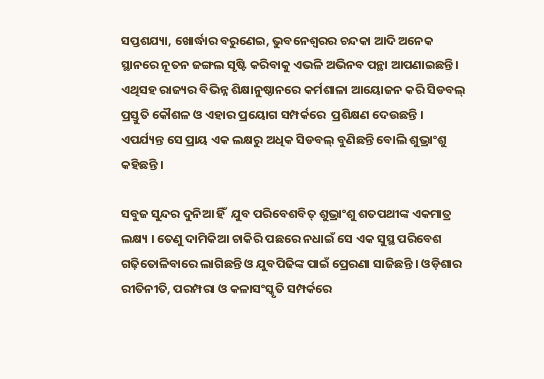ସପ୍ତଶଯ୍ୟା, ଖୋର୍ଦ୍ଧାର ବରୁଣେଇ, ଭୁବନେଶ୍ବରର ଚନ୍ଦକା ଆଦି ଅନେକ ସ୍ଥାନରେ ନୂତନ ଜଙ୍ଗଲ ସୃଷ୍ଟି କରିବାକୁ ଏଭଳି ଅଭିନବ ପନ୍ଥା ଆପଣାଇଛନ୍ତି । ଏଥିସହ ରାଜ୍ୟର ବିଭିନ୍ନ ଶିକ୍ଷାନୁଷ୍ଠାନରେ କର୍ମଶାଳା ଆୟୋଜନ କରି ସିଡବଲ୍ ପ୍ରସ୍ତୁତି କୌଶଳ ଓ ଏହାର ପ୍ରୟୋଗ ସମ୍ପର୍କରେ  ପ୍ରଶିକ୍ଷଣ ଦେଉଛନ୍ତି । ଏପର୍ଯ୍ୟନ୍ତ ସେ ପ୍ରାୟ ଏକ ଲକ୍ଷରୁ ଅଧିକ ସିଡବଲ୍ ବୁଣିଛନ୍ତି ବୋଲି ଶୁଭ୍ରାଂଶୁ କହିଛନ୍ତି ।

ସବୁଜ ସୁନ୍ଦର ଦୁନିଆ ହିଁ  ଯୁବ ପରିବେଶବିତ୍ ଶୁଭ୍ରାଂଶୁ ଶତପଥୀଙ୍କ ଏକମାତ୍ର ଲକ୍ଷ୍ୟ । ତେଣୁ ଦାମିକିଆ ଚାକିରି ପଛରେ ନଧାଇଁ ସେ ଏକ ସୁସ୍ଥ ପରିବେଶ ଗଢ଼ିତୋଳିବାରେ ଲାଗିଛନ୍ତି ଓ ଯୁବପିଢିଙ୍କ ପାଇଁ ପ୍ରେରଣା ସାଜିଛନ୍ତି । ଓଡ଼ିଶାର ରୀତିନୀତି, ପରମ୍ପରା ଓ କଳାସଂସ୍କୃତି ସମ୍ପର୍କରେ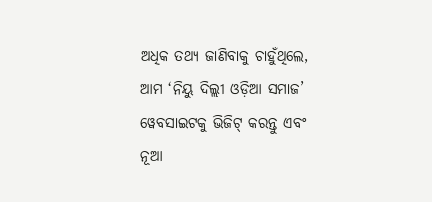ଅଧିକ ତଥ୍ୟ ଜାଣିବାକୁ ଚାହୁଁଥିଲେ, ଆମ ‘ନିୟୁ ଦିଲ୍ଲୀ ଓଡ଼ିଆ ସମାଜ’ ୱେବସାଇଟକୁ ଭିଜିଟ୍ କରନ୍ତୁ ଏବଂ ନୂଆ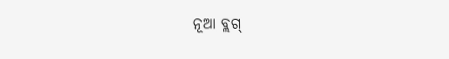ନୂଆ ବ୍ଲଗ୍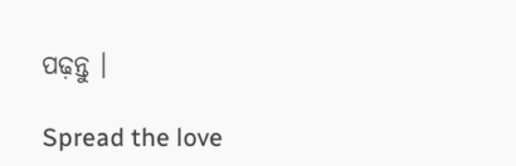ପଢ଼ନ୍ତୁ ।

Spread the love